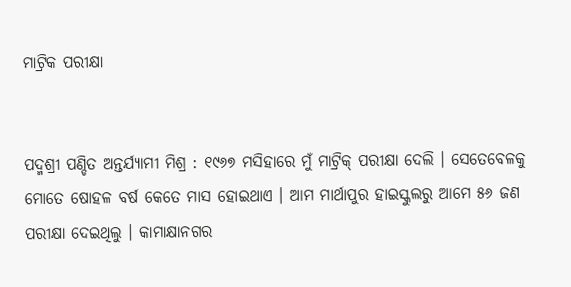ମାଟ୍ରିକ ପରୀକ୍ଷା


ପଦ୍ମଶ୍ରୀ ପଣ୍ଡିତ ଅନ୍ତର୍ଯ୍ୟାମୀ ମିଶ୍ର : ୧୯୬୭ ମସିହାରେ ମୁଁ ମାଟ୍ରିକ୍ ପରୀକ୍ଷା ଦେଲି । ସେତେବେଳକୁ ମୋତେ ଷୋହଳ ବର୍ଷ କେତେ ମାସ ହୋଇଥାଏ । ଆମ ମାର୍ଥାପୁର ହାଇସ୍କୁଲରୁ ଆମେ ୫୬ ଜଣ ପରୀକ୍ଷା ଦେଇଥିଲୁ । କାମାକ୍ଷାନଗର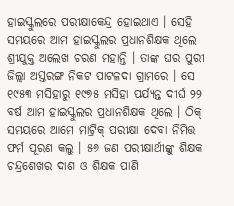ହାଇସ୍କୁଲରେ ପରୀକ୍ଷାକେନ୍ଦ୍ର ହୋଇଥାଏ । ସେହି ସମୟରେ ଆମ ହାଇସ୍କୁଲର ପ୍ରଧାନଶିକ୍ଷକ ଥିଲେ ଶ୍ରୀଯୁକ୍ତ ଅଲେଖ ଚରଣ ମହାନ୍ତି । ତାଙ୍କ ଘର ପୁରୀ ଜିଲ୍ଲା ଅସ୍ତରଙ୍ଗ ନିକଟ ପାଟଳଦା ଗ୍ରାମରେ । ସେ ୧୯୫୩ ମସିହାରୁ ୧୯୭୫ ମସିହା ପର୍ଯ୍ୟନ୍ତ ଦୀର୍ଘ ୨୨ ବର୍ଷ ଆମ ହାଇସ୍କୁଲର ପ୍ରଧାନଶିକ୍ଷକ ଥିଲେ । ଠିକ୍ ସମୟରେ ଆମେ ମାଟ୍ରିକ୍ ପରୀକ୍ଷା ଦେବା ନିମିତ୍ତ ଫର୍ମ ପୂରଣ କଲୁ । ୫୬ ଜଣ ପରୀକ୍ଷାର୍ଥୀଙ୍କୁ ଶିକ୍ଷକ ଚନ୍ଦ୍ରଶେଖର ଦାଶ ଓ ଶିକ୍ଷକ ପାଣି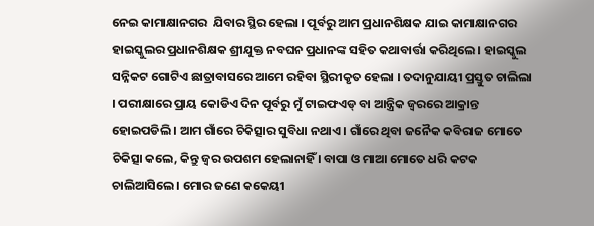ନେଇ କାମାକ୍ଷାନଗର  ଯିବାର ସ୍ଥିର ହେଲା । ପୂର୍ବରୁ ଆମ ପ୍ରଧାନଶିକ୍ଷକ ଯାଇ କାମାକ୍ଷାନଗର ହାଇସ୍କୁଲର ପ୍ରଧାନଶିକ୍ଷକ ଶ୍ରୀଯୁକ୍ତ ନବଘନ ପ୍ରଧାନଙ୍କ ସହିତ କଥାବାର୍ତ୍ତା କରିଥିଲେ । ହାଇସ୍କୁଲ  ସନ୍ନିକଟ ଗୋଟିଏ ଛାତ୍ରାବାସରେ ଆମେ ରହିବା ସ୍ଥିରୀକୃତ ହେଲା । ତଦାନୁଯାୟୀ ପ୍ରସ୍ତୁତ ଚାଲିଲା । ପରୀକ୍ଷାରେ ପ୍ରାୟ କୋଡିଏ ଦିନ ପୂର୍ବରୁ ମୁଁ ଟାଇଫଏଡ୍ ବା ଆନ୍ତ୍ରିକ ଜ୍ୱରରେ ଆକ୍ରାନ୍ତ ହୋଇପଡିଲି । ଆମ ଗାଁରେ ଚିକିତ୍ସାର ସୁବିଧା ନଥାଏ । ଗାଁରେ ଥିବା ଜନୈକ କବିରାଜ ମୋତେ ଚିକିତ୍ସା କଲେ, କିନ୍ତୁ ଜ୍ୱର ଉପଶମ ହେଲାନାହିଁ । ବାପା ଓ ମାଆ ମୋତେ ଧରି କଟକ ଚାଲିଆସିଲେ । ମୋର ଜଣେ କକେୟୀ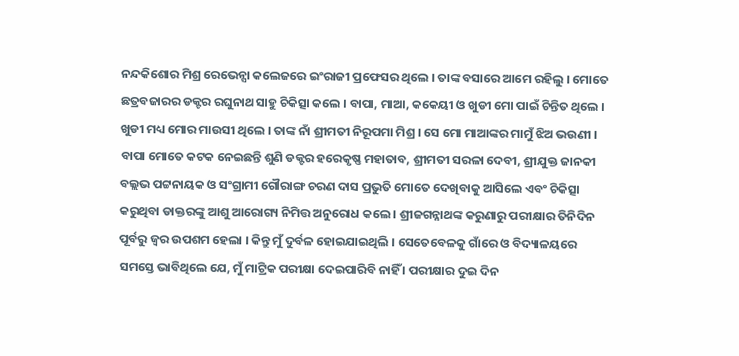ନନ୍ଦକିଶୋର ମିଶ୍ର ରେଭେନ୍ସା କଲେଜରେ ଇଂରାଜୀ ପ୍ରଫେସର ଥିଲେ । ତାଙ୍କ ବସାରେ ଆମେ ରହିଲୁ । ମୋତେ ଛତ୍ରବଜାରର ଡକ୍ଟର ରଘୁନାଥ ସାହୁ ଚିକିତ୍ସା କଲେ । ବାପା, ମାଆ, କକେୟୀ ଓ ଖୁଡୀ ମୋ ପାଇଁ ଚିନ୍ତିତ ଥିଲେ । ଖୁଡୀ ମଧ୍ୟ ମୋର ମାଉସୀ ଥିଲେ । ତାଙ୍କ ନାଁ ଶ୍ରୀମତୀ ନିରୂପମା ମିଶ୍ର । ସେ ମୋ ମାଆଙ୍କର ମାମୁଁ ଝିଅ ଭଉଣୀ । ବାପା ମୋତେ କଟକ ନେଇଛନ୍ତି ଶୁଣି ଡକ୍ଟର ହରେକୃଷ୍ଣ ମହାତାବ, ଶ୍ରୀମତୀ ସରଳା ଦେବୀ, ଶ୍ରୀଯୁକ୍ତ ଜାନକୀ ବଲ୍ଲଭ ପଟ୍ଟନାୟକ ଓ ସଂଗ୍ରାମୀ ଗୌରାଙ୍ଗ ଚରଣ ଦାସ ପ୍ରଭୁତି ମୋତେ ଦେଖିବାକୁ ଆସିଲେ ଏବଂ ଚିକିତ୍ସା କରୁଥିବା ଡାକ୍ତରଙ୍କୁ ଆଶୁ ଆରୋଗ୍ୟ ନିମିତ୍ତ ଅନୁରୋଧ କଲେ । ଶ୍ରୀଜଗନ୍ନାଥଙ୍କ କରୁଣାରୁ ପରୀକ୍ଷାର ତିନିଦିନ ପୂର୍ବରୁ ଜ୍ୱର ଉପଶମ ହେଲା । କିନ୍ତୁ ମୁଁ ଦୁର୍ବଳ ହୋଇଯାଇଥିଲି । ସେତେବେଳକୁ ଗାଁରେ ଓ ବିଦ୍ୟାଳୟରେ ସମସ୍ତେ ଭାବିଥିଲେ ଯେ, ମୁଁ ମାଟ୍ରିକ ପରୀକ୍ଷା ଦେଇପାରିବି ନାହିଁ । ପରୀକ୍ଷାର ଦୁଇ ଦିନ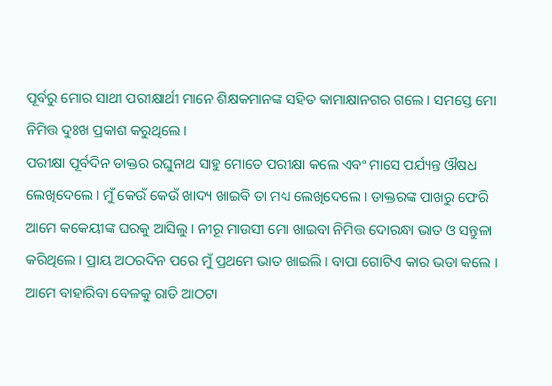ପୂର୍ବରୁ ମୋର ସାଥୀ ପରୀକ୍ଷାର୍ଥୀ ମାନେ ଶିକ୍ଷକମାନଙ୍କ ସହିତ କାମାକ୍ଷାନଗର ଗଲେ । ସମସ୍ତେ ମୋ ନିମିତ୍ତ ଦୁଃଖ ପ୍ରକାଶ କରୁଥିଲେ ।
ପରୀକ୍ଷା ପୂର୍ବଦିନ ଡାକ୍ତର ରଘୁନାଥ ସାହୁ ମୋତେ ପରୀକ୍ଷା କଲେ ଏବଂ ମାସେ ପର୍ଯ୍ୟନ୍ତ ଔଷଧ ଲେଖିଦେଲେ । ମୁଁ କେଉଁ କେଉଁ ଖାଦ୍ୟ ଖାଇବି ତା ମଧ୍ୟ ଲେଖିଦେଲେ । ଡାକ୍ତରଙ୍କ ପାଖରୁ ଫେରି ଆମେ କକେୟୀଙ୍କ ଘରକୁ ଆସିଲୁ । ନୀରୂ ମାଉସୀ ମୋ ଖାଇବା ନିମିତ୍ତ ଦୋରନ୍ଧା ଭାତ ଓ ସନ୍ତୁଳା କରିଥିଲେ । ପ୍ରାୟ ଅଠରଦିନ ପରେ ମୁଁ ପ୍ରଥମେ ଭାତ ଖାଇଲି । ବାପା ଗୋଟିଏ କାର ଭଡା କଲେ । ଆମେ ବାହାରିବା ବେଳକୁ ରାତି ଆଠଟା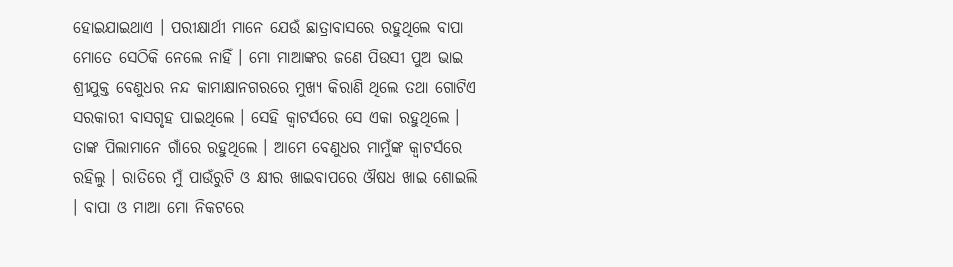ହୋଇଯାଇଥାଏ । ପରୀକ୍ଷାର୍ଥୀ ମାନେ ଯେଉଁ ଛାତ୍ରାବାସରେ ରହୁଥିଲେ ବାପା ମୋତେ ସେଠିକି ନେଲେ ନାହିଁ । ମୋ ମାଆଙ୍କର ଜଣେ ପିଉସୀ ପୁଅ ଭାଇ ଶ୍ରୀଯୁକ୍ତ ବେଣୁଧର ନନ୍ଦ କାମାକ୍ଷାନଗରରେ ମୁଖ୍ୟ କିରାଣି ଥିଲେ ତଥା ଗୋଟିଏ ସରକାରୀ ବାସଗୃହ ପାଇଥିଲେ । ସେହି କ୍ୱାଟର୍ସରେ ସେ ଏକା ରହୁଥିଲେ । ତାଙ୍କ ପିଲାମାନେ ଗାଁରେ ରହୁଥିଲେ । ଆମେ ବେଣୁଧର ମାମୁଁଙ୍କ କ୍ୱାଟର୍ସରେ  ରହିଲୁ । ରାତିରେ ମୁଁ ପାଉଁରୁଟି ଓ କ୍ଷୀର ଖାଇବାପରେ ଔଷଧ ଖାଇ ଶୋଇଲି । ବାପା ଓ ମାଆ ମୋ ନିକଟରେ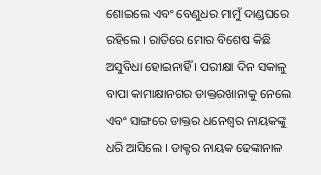ଶୋଇଲେ ଏବଂ ବେଣୁଧର ମାମୁଁ ଦାଣ୍ଡଘରେ ରହିଲେ । ରାତିରେ ମୋର ବିଶେଷ କିଛି ଅସୁବିଧା ହୋଇନାହିଁ । ପରୀକ୍ଷା ଦିନ ସକାଳୁ ବାପା କାମାକ୍ଷାନଗର ଡାକ୍ତରଖାନାକୁ ନେଲେ ଏବଂ ସାଙ୍ଗରେ ଡାକ୍ତର ଧନେଶ୍ୱର ନାୟକଙ୍କୁ ଧରି ଆସିଲେ । ଡାକ୍ଟର ନାୟକ ଢେଙ୍କାନାଳ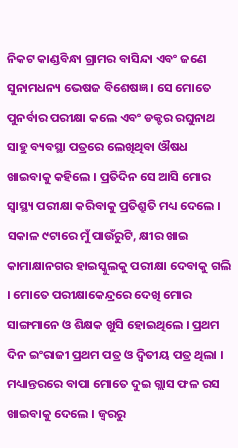ନିକଟ କାଣ୍ଡବିନ୍ଧା ଗ୍ରାମର ବାସିନ୍ଦା ଏବଂ ଜଣେ ସୁନାମଧନ୍ୟ ଭେଷଜ ବିଶେଷଜ୍ଞ । ସେ ମୋତେ ପୁନର୍ବାର ପରୀକ୍ଷା କଲେ ଏବଂ ଡକ୍ଟର ରଘୁନାଥ ସାହୁ ବ୍ୟବସ୍ଥା ପତ୍ରରେ ଲେଖିଥିବା ଔଷଧ ଖାଇବାକୁ କହିଲେ । ପ୍ରତିଦିନ ସେ ଆସି ମୋର ସ୍ୱାସ୍ଥ୍ୟ ପରୀକ୍ଷା କରିବାକୁ ପ୍ରତିଶ୍ରୁତି ମଧ୍ୟ ଦେଲେ । ସକାଳ ୯ଟାରେ ମୁଁ ପାଉଁରୁଟି, କ୍ଷୀର ଖାଇ କାମାକ୍ଷାନଗର ହାଇସ୍କୁଲକୁ ପରୀକ୍ଷା ଦେବାକୁ ଗଲି । ମୋତେ ପରୀକ୍ଷାକେନ୍ଦ୍ରରେ ଦେଖି ମୋର ସାଙ୍ଗମାନେ ଓ ଶିକ୍ଷକ ଖୁସି ହୋଇଥିଲେ । ପ୍ରଥମ ଦିନ ଇଂରାଜୀ ପ୍ରଥମ ପତ୍ର ଓ ଦ୍ୱିତୀୟ ପତ୍ର ଥିଲା । ମଧ୍ୟାନ୍ତରରେ ବାପା ମୋତେ ଦୁଇ ଗ୍ଲାସ ଫଳ ରସ ଖାଇବାକୁ ଦେଲେ । ଜ୍ୱରରୁ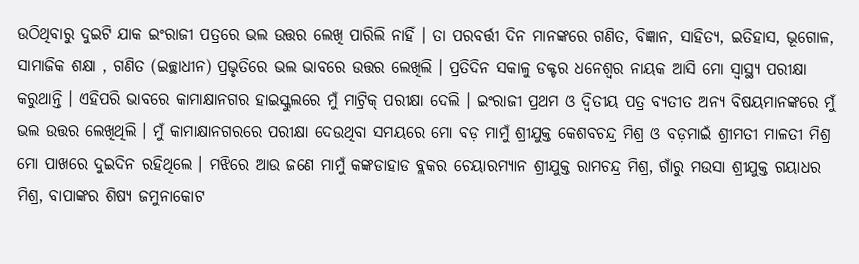ଉଠିଥିବାରୁ ଦୁଇଟି ଯାକ ଇଂରାଜୀ ପତ୍ରରେ ଭଲ ଉତ୍ତର ଲେଖି ପାରିଲି ନାହିଁ । ତା ପରବର୍ତ୍ତୀ ଦିନ ମାନଙ୍କରେ ଗଣିତ, ବିଜ୍ଞାନ, ସାହିତ୍ୟ, ଇତିହାସ, ଭୂଗୋଳ, ସାମାଜିକ ଶକ୍ଷା , ଗଣିତ (ଇଚ୍ଛାଧୀନ) ପ୍ରଭୃତିରେ ଭଲ ଭାବରେ ଉତ୍ତର ଲେଖିଲି । ପ୍ରତିଦିନ ସକାଳୁ ଡକ୍ଟର ଧନେଶ୍ୱର ନାୟକ ଆସି ମୋ ସ୍ୱାସ୍ଥ୍ୟ ପରୀକ୍ଷା କରୁଥାନ୍ତି । ଏହିପରି ଭାବରେ କାମାକ୍ଷାନଗର ହାଇସ୍କୁଲରେ ମୁଁ ମାଟ୍ରିକ୍ ପରୀକ୍ଷା ଦେଲି । ଇଂରାଜୀ ପ୍ରଥମ ଓ ଦ୍ୱିତୀୟ ପତ୍ର ବ୍ୟତୀତ ଅନ୍ୟ ବିଷୟମାନଙ୍କରେ ମୁଁ ଭଲ ଉତ୍ତର ଲେଖିଥିଲି । ମୁଁ କାମାକ୍ଷାନଗରରେ ପରୀକ୍ଷା ଦେଉଥିବା ସମୟରେ ମୋ ବଡ଼ ମାମୁଁ ଶ୍ରୀଯୁକ୍ତ କେଶବଚନ୍ଦ୍ର ମିଶ୍ର ଓ ବଡ଼ମାଇଁ ଶ୍ରୀମତୀ ମାଳତୀ ମିଶ୍ର ମୋ ପାଖରେ ଦୁଇଦିନ ରହିଥିଲେ । ମଝିରେ ଆଉ ଜଣେ ମାମୁଁ କଙ୍କଡାହାଡ ବ୍ଲକର ଚେୟାରମ୍ୟାନ ଶ୍ରୀଯୁକ୍ତ ରାମଚନ୍ଦ୍ର ମିଶ୍ର, ଗାଁରୁ ମଉସା ଶ୍ରୀଯୁକ୍ତ ଗୟାଧର ମିଶ୍ର, ବାପାଙ୍କର ଶିଷ୍ୟ ଜମୁନାକୋଟ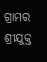ଗ୍ରାମର ଶ୍ରୀଯୁକ୍ତ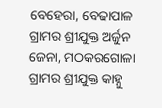ବେହେରା, ବେଢାପାଳ ଗ୍ରାମର ଶ୍ରୀଯୁକ୍ତ ଅର୍ଜୁନ ଜେନା, ମଠକରଗୋଳା ଗ୍ରାମର ଶ୍ରୀଯୁକ୍ତ କାହ୍ନୁ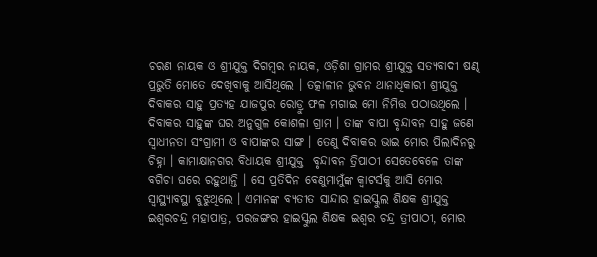ଚରଣ ନାୟକ ଓ ଶ୍ରୀଯୁକ୍ତ ଦିଗମ୍ବର ନାୟକ, ଓଡ଼ିଶା ଗ୍ରାମର ଶ୍ରୀଯୁକ୍ତ ସତ୍ୟବାଦୀ ଷଣ୍ଢ ପ୍ରଭୁତି ମୋତେ ଦେଖିବାକୁ ଆସିଥିଲେ । ତତ୍କାଳୀନ ଭୁବନ ଥାନାଧିକାରୀ ଶ୍ରୀଯୁକ୍ତ ଦିବାକର ସାହୁ ପ୍ରତ୍ୟହ ଯାଜପୁର ରୋଡ୍ରୁ ଫଳ ମଗାଇ ମୋ ନିମିତ୍ତ ପଠାଉଥିଲେ । ଦିବାକର ସାହୁଙ୍କ ଘର ଅନୁଗୁଳ କୋଶଳା ଗ୍ରାମ । ତାଙ୍କ ବାପା ବୃନ୍ଦାବନ ସାହୁ ଜଣେ ସ୍ୱାଧୀନତା ସଂଗ୍ରାମୀ ଓ ବାପାଙ୍କର ସାଙ୍ଗ । ତେଣୁ ଦିବାକର ଭାଇ ମୋର ପିଲାଦିନରୁ ଚିହ୍ନା । କାମାକ୍ଷାନଗର ବିଧାୟକ ଶ୍ରୀଯୁକ୍ତ  ବୃନ୍ଦାବନ ତ୍ରିପାଠୀ ସେତେବେଳେ ତାଙ୍କ ବଗିଚା ଘରେ ରହୁଥାନ୍ତି । ସେ ପ୍ରତିଦିନ ବେଣୁମାମୁଁଙ୍କ କ୍ୱାଟର୍ସକୁ ଆସି ମୋର ସ୍ୱାସ୍ଥ୍ୟାବସ୍ଥା ବୁଝୁଥିଲେ । ଏମାନଙ୍କ ବ୍ୟତୀତ ସାନ୍ଦାର ହାଇସ୍କୁଲ ଶିକ୍ଷକ ଶ୍ରୀଯୁକ୍ତ ଇଶ୍ୱରଚନ୍ଦ୍ର ମହାପାତ୍ର, ପରଜଙ୍ଗର ହାଇସ୍କୁଲ ଶିକ୍ଷକ ଇଶ୍ୱର ଚନ୍ଦ୍ର ତ୍ରୀପାଠୀ, ମୋର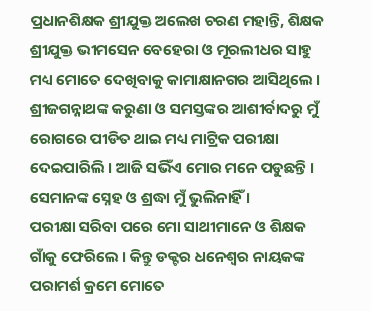ପ୍ରଧାନଶିକ୍ଷକ ଶ୍ରୀଯୁକ୍ତ ଅଲେଖ ଚରଣ ମହାନ୍ତି, ଶିକ୍ଷକ ଶ୍ରୀଯୁକ୍ତ ଭୀମସେନ ବେହେରା ଓ ମୂରଲୀଧର ସାହୁ ମଧ୍ୟ ମୋତେ ଦେଖିବାକୁ କାମାକ୍ଷାନଗର ଆସିଥିଲେ । ଶ୍ରୀଜଗନ୍ନାଥଙ୍କ କରୁଣା ଓ ସମସ୍ତଙ୍କର ଆଶୀର୍ବାଦରୁ ମୁଁ ରୋଗରେ ପୀଡିତ ଥାଇ ମଧ୍ୟ ମାଟ୍ରିକ ପରୀକ୍ଷା ଦେଇପାରିଲି । ଆଜି ସଭିଁଏ ମୋର ମନେ ପଡୁଛନ୍ତି । ସେମାନଙ୍କ ସ୍ନେହ ଓ ଶ୍ରଦ୍ଧା ମୁଁ ଭୁଲିନାହିଁ ।
ପରୀକ୍ଷା ସରିବା ପରେ ମୋ ସାଥୀମାନେ ଓ ଶିକ୍ଷକ ଗାଁକୁ ଫେରିଲେ । କିନ୍ତୁ ଡକ୍ଟର ଧନେଶ୍ୱର ନାୟକଙ୍କ ପରାମର୍ଶ କ୍ରମେ ମୋତେ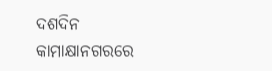ଦଶଦିନ କାମାକ୍ଷାନଗରରେ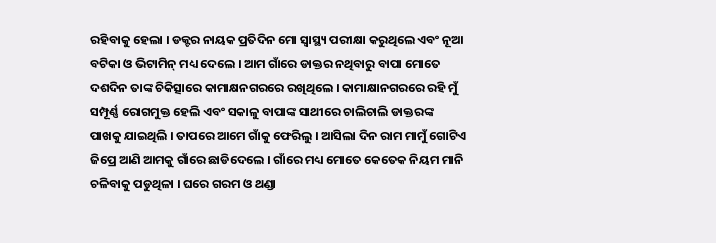ରହିବାକୁ ହେଲା । ଡକ୍ଟର ନାୟକ ପ୍ରତିଦିନ ମୋ ସ୍ୱାସ୍ଥ୍ୟ ପରୀକ୍ଷା କରୁଥିଲେ ଏବଂ ନୂଆ ବଟିକା ଓ ଭିଟାମିନ୍ ମଧ୍ୟ ଦେଲେ । ଆମ ଗାଁରେ ଡାକ୍ତର ନଥିବାରୁ ବାପା ମୋତେ ଦଶଦିନ ତାଙ୍କ ଚିକିତ୍ସାରେ କାମାକ୍ଷନଗରରେ ରଖିଥିଲେ । କାମାକ୍ଷାନଗରରେ ରହି ମୁଁ ସମ୍ପୂର୍ଣ୍ଣ ରୋଗମୁକ୍ତ ହେଲି ଏବଂ ସକାଳୁ ବାପାଙ୍କ ସାଥୀରେ ଚାଲିଚାଲି ଡାକ୍ତରଙ୍କ ପାଖକୁ ଯାଇଥିଲି । ତାପରେ ଆମେ ଗାଁକୁ ଫେରିଲୁ । ଆସିଲା ଦିନ ରାମ ମାମୁଁ ଗୋଟିଏ ଜିପ୍ରେ ଆଣି ଆମକୁ ଗାଁରେ ଛାଡିଦେଲେ । ଗାଁରେ ମଧ୍ୟ ମୋତେ କେତେକ ନିୟମ ମାନି ଚଳିବାକୁ ପଡୁଥିଳା । ଘରେ ଗରମ ଓ ଥଣ୍ଡା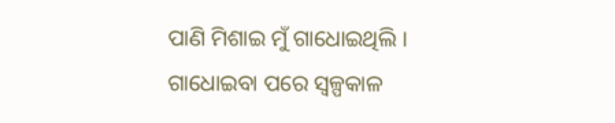ପାଣି ମିଶାଇ ମୁଁ ଗାଧୋଇଥିଲି । ଗାଧୋଇବା ପରେ ସ୍ୱଳ୍ପକାଳ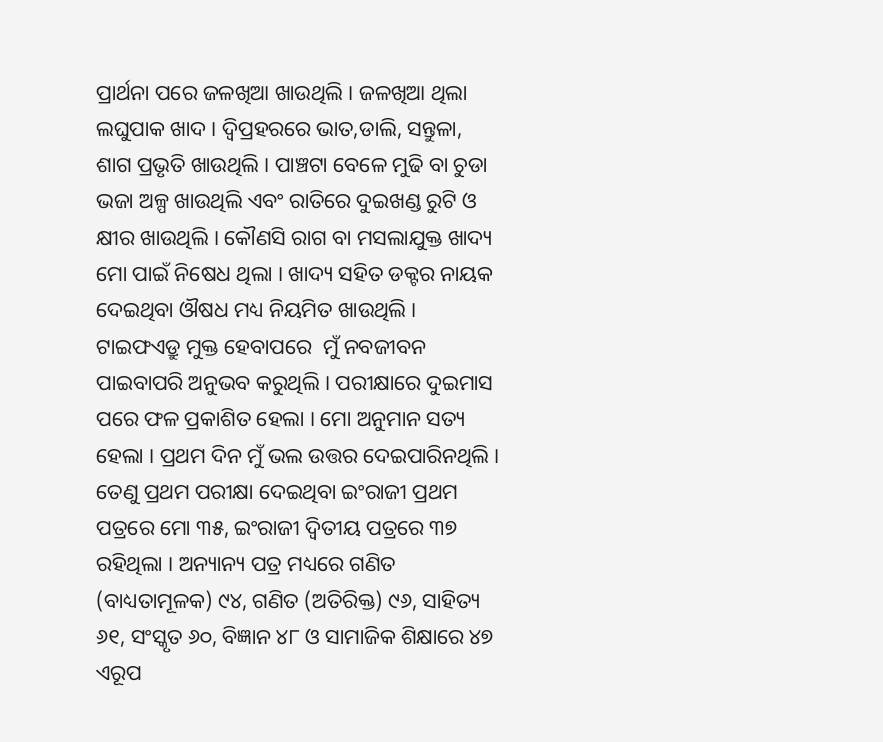ପ୍ରାର୍ଥନା ପରେ ଜଳଖିଆ ଖାଉଥିଲି । ଜଳଖିଆ ଥିଲା ଲଘୁପାକ ଖାଦ । ଦ୍ୱିପ୍ରହରରେ ଭାତ,ଡାଲି, ସନ୍ତୁଳା, ଶାଗ ପ୍ରଭୃତି ଖାଉଥିଲି । ପାଞ୍ଚଟା ବେଳେ ମୁଢି ବା ଚୁଡା ଭଜା ଅଳ୍ପ ଖାଉଥିଲି ଏବଂ ରାତିରେ ଦୁଇଖଣ୍ଡ ରୁଟି ଓ କ୍ଷୀର ଖାଉଥିଲି । କୌଣସି ରାଗ ବା ମସଲାଯୁକ୍ତ ଖାଦ୍ୟ ମୋ ପାଇଁ ନିଷେଧ ଥିଲା । ଖାଦ୍ୟ ସହିତ ଡକ୍ଟର ନାୟକ ଦେଇଥିବା ଔଷଧ ମଧ୍ୟ ନିୟମିତ ଖାଉଥିଲି । ଟାଇଫଏଡ୍ରୁ ମୁକ୍ତ ହେବାପରେ  ମୁଁ ନବଜୀବନ ପାଇବାପରି ଅନୁଭବ କରୁଥିଲି । ପରୀକ୍ଷାରେ ଦୁଇମାସ ପରେ ଫଳ ପ୍ରକାଶିତ ହେଲା । ମୋ ଅନୁମାନ ସତ୍ୟ ହେଲା । ପ୍ରଥମ ଦିନ ମୁଁ ଭଲ ଉତ୍ତର ଦେଇପାରିନଥିଲି । ତେଣୁ ପ୍ରଥମ ପରୀକ୍ଷା ଦେଇଥିବା ଇଂରାଜୀ ପ୍ରଥମ ପତ୍ରରେ ମୋ ୩୫, ଇଂରାଜୀ ଦ୍ୱିତୀୟ ପତ୍ରରେ ୩୭ ରହିଥିଲା । ଅନ୍ୟାନ୍ୟ ପତ୍ର ମଧ୍ୟରେ ଗଣିତ (ବାଧ୍ୟତାମୂଳକ) ୯୪, ଗଣିତ (ଅତିରିକ୍ତ) ୯୬, ସାହିତ୍ୟ ୬୧, ସଂସ୍କୃତ ୬୦, ବିଜ୍ଞାନ ୪୮ ଓ ସାମାଜିକ ଶିକ୍ଷାରେ ୪୭ ଏରୂପ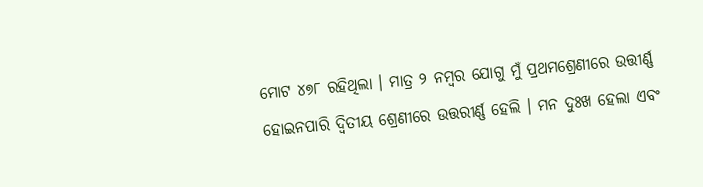ମୋଟ ୪୭୮ ରହିଥିଲା । ମାତ୍ର ୨ ନମ୍ବର ଯୋଗୁ ମୁଁ ପ୍ରଥମଶ୍ରେଣୀରେ ଉତ୍ତୀର୍ଣ୍ଣ ହୋଇନପାରି ଦ୍ୱିତୀୟ ଶ୍ରେଣୀରେ ଉତ୍ତରୀର୍ଣ୍ଣ ହେଲି । ମନ ଦୁଃଖ ହେଲା ଏବଂ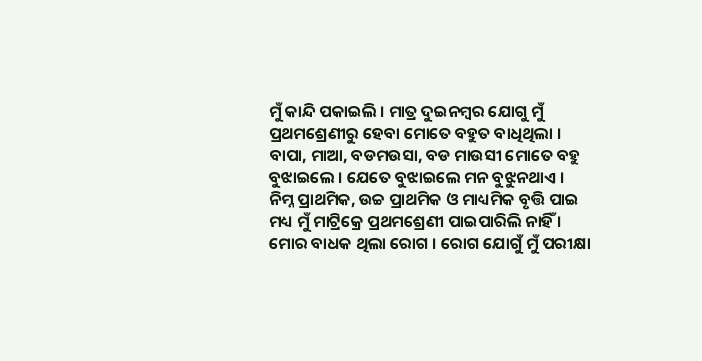ମୁଁ କାନ୍ଦି ପକାଇଲି । ମାତ୍ର ଦୁଇନମ୍ବର ଯୋଗୁ ମୁଁ ପ୍ରଥମଶ୍ରେଣୀରୁ ହେବା ମୋତେ ବହୁତ ବାଧିଥିଲା । ବାପା, ମାଆ, ବଡମଉସା, ବଡ ମାଉସୀ ମୋତେ ବହୁ ବୁଝାଇଲେ । ଯେତେ ବୁଝାଇଲେ ମନ ବୁଝୁନଥାଏ । ନିମ୍ନ ପ୍ରାଥମିକ, ଉଚ୍ଚ ପ୍ରାଥମିକ ଓ ମାଧ୍ୟମିକ ବୃତ୍ତି ପାଇ ମଧ୍ୟ ମୁଁ ମାଟ୍ରିକ୍ରେ ପ୍ରଥମଶ୍ରେଣୀ ପାଇପାରିଲି ନାହିଁ । ମୋର ବାଧକ ଥିଲା ରୋଗ । ରୋଗ ଯୋଗୁଁ ମୁଁ ପରୀକ୍ଷା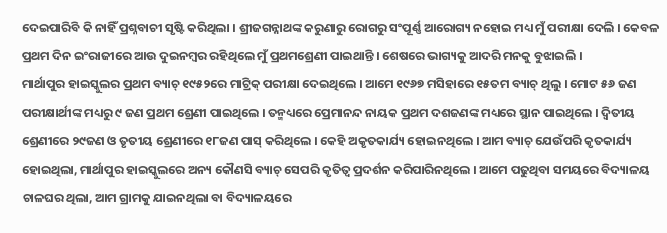ଦେଇପାରିବି କି ନାହିଁ ପ୍ରଶ୍ନବାଚୀ ସୃଷ୍ଟି କରିଥିଲା । ଶ୍ରୀଜଗନ୍ନାଥଙ୍କ କରୁଣାରୁ ରୋଗରୁ ସଂପୂର୍ଣ୍ଣ ଆରୋଗ୍ୟ ନହୋଇ ମଧ୍ୟ ମୁଁ ପରୀକ୍ଷା ଦେଲି । କେବଳ ପ୍ରଥମ ଦିନ ଇଂରାଜୀରେ ଆଉ ଦୁଇନମ୍ବର ରହିଥିଲେ ମୁଁ ପ୍ରଥମଶ୍ରେଣୀ ପାଇଥାନ୍ତି । ଶେଷରେ ଭାଗ୍ୟକୁ ଆଦରି ମନକୁ ବୁଝାଇଲି ।
ମାର୍ଥାପୁର ହାଇସ୍କୁଲର ପ୍ରଥମ ବ୍ୟାଚ୍ ୧୯୫୨ରେ ମାଟ୍ରିକ୍ ପରୀକ୍ଷା ଦେଇଥିଲେ । ଆମେ ୧୯୬୭ ମସିହାରେ ୧୫ତମ ବ୍ୟାଚ୍ ଥିଲୁ । ମୋଟ ୫୬ ଜଣ ପରୀକ୍ଷାର୍ଥୀଙ୍କ ମଧ୍ୟରୁ ୯ ଜଣ ପ୍ରଥମ ଶ୍ରେଣୀ ପାଇଥିଲେ । ତନ୍ମଧ୍ୟରେ ପ୍ରେମାନନ୍ଦ ନାୟକ ପ୍ରଥମ ଦଶଜଣଙ୍କ ମଧ୍ୟରେ ସ୍ଥାନ ପାଇଥିଲେ । ଦ୍ୱିତୀୟ ଶ୍ରେଣୀରେ ୨୯ଜଣ ଓ ତୃତୀୟ ଶ୍ରେଣୀରେ ୧୮ଜଣ ପାସ୍ କରିଥିଲେ । କେହି ଅକୃତକାର୍ଯ୍ୟ ହୋଇନଥିଲେ । ଆମ ବ୍ୟାଚ୍ ଯେଉଁପରି କୃତକାର୍ଯ୍ୟ ହୋଇଥିଲା, ମାର୍ଥାପୁର ହାଇସ୍କୁଲରେ ଅନ୍ୟ କୌଣସି ବ୍ୟାଚ୍ ସେପରି କୃତିତ୍ୱ ପ୍ରଦର୍ଶନ କରିପାରିନଥିଲେ । ଆମେ ପଢୁଥିବା ସମୟରେ ବିଦ୍ୟାଳୟ ଚାଳଘର ଥିଲା, ଆମ ଗ୍ରାମକୁ ଯାଇନଥିଲା ବା ବିଦ୍ୟାଳୟରେ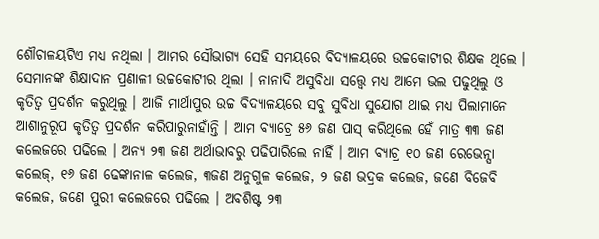ଶୌଚାଳୟଟିଏ ମଧ୍ୟ ନଥିଲା । ଆମର ସୌଭାଗ୍ୟ ସେହି ସମୟରେ ବିଦ୍ୟାଳୟରେ ଉଚ୍ଚକୋଟୀର ଶିକ୍ଷକ ଥିଲେ । ସେମାନଙ୍କ ଶିକ୍ଷାଦାନ ପ୍ରଣାଳୀ ଉଚ୍ଚକୋଟୀର ଥିଲା । ନାନାଦି ଅସୁବିଧା ସତ୍ତ୍ୱେ ମଧ୍ୟ ଆମେ ଭଲ ପଢୁଥିଲୁ ଓ କୃତିତ୍ୱ ପ୍ରଦର୍ଶନ କରୁଥିଲୁ । ଆଜି ମାର୍ଥାପୁର ଉଚ୍ଚ ବିଦ୍ୟାଳୟରେ ସବୁ ସୁବିଧା ସୁଯୋଗ ଥାଇ ମଧ୍ୟ ପିଲାମାନେ ଆଶାନୁରୂପ କୃତିତ୍ୱ ପ୍ରଦର୍ଶନ କରିପାରୁନାହାଁନ୍ତି । ଆମ ବ୍ୟାଚ୍ରେ ୫୬ ଜଣ ପାସ୍ କରିଥିଲେ ହେଁ ମାତ୍ର ୩୩ ଜଣ କଲେଜରେ ପଢିଲେ । ଅନ୍ୟ ୨୩ ଜଣ ଅର୍ଥାଭାବରୁ ପଢିପାରିଲେ ନାହିଁ । ଆମ ବ୍ୟାଚ୍ର ୧୦ ଜଣ ରେଭେନ୍ସା କଲେଜ୍, ୧୬ ଜଣ ଢେଙ୍କାନାଳ କଲେଜ, ୩ଜଣ ଅନୁଗୁଳ କଲେଜ, ୨ ଜଣ ଭଦ୍ରକ କଲେଜ, ଜଣେ ବିଜେବି କଲେଜ, ଜଣେ ପୁରୀ କଲେଜରେ ପଢିଲେ । ଅବଶିଷ୍ଟ ୨୩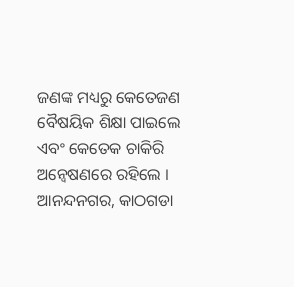ଜଣଙ୍କ ମଧ୍ୟରୁ କେତେଜଣ ବୈଷୟିକ ଶିକ୍ଷା ପାଇଲେ ଏବଂ କେତେକ ଚାକିରି ଅନ୍ୱେଷଣରେ ରହିଲେ ।
ଆନନ୍ଦନଗର, କାଠଗଡା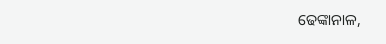ଢେଙ୍କାନାଳ,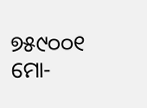୭୫୯୦୦୧
ମୋ-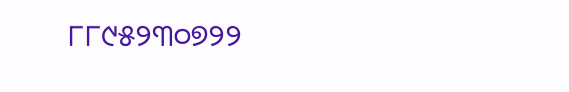୮୮୯୫୨୩୦୭୨୨